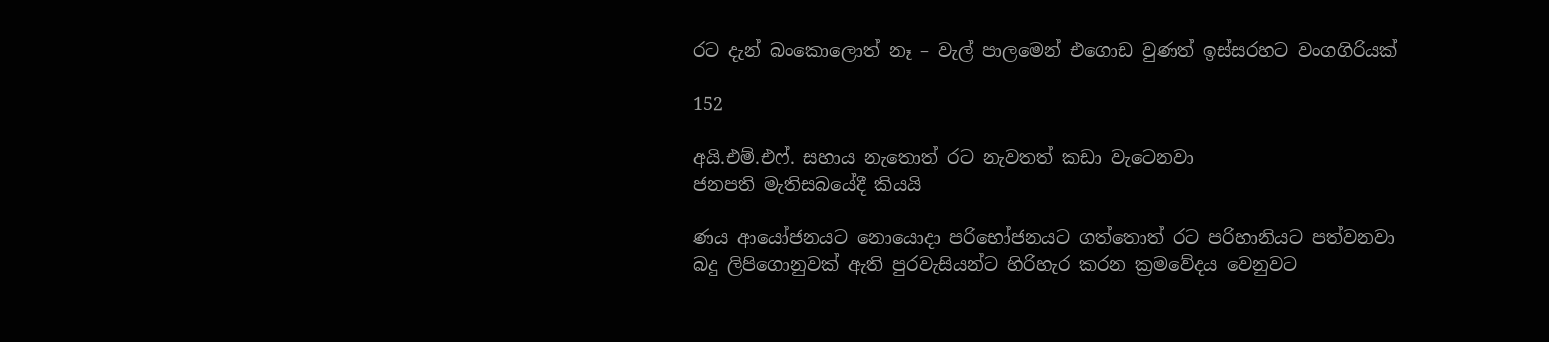රට දැන් බංකොලොත් නෑ – වැල් පාලමෙන් එගොඩ වුණත් ඉස්සරහට වංගගිරියක්

152

අයි.එම්.එෆ්. සහාය නැතොත් රට නැවතත් කඩා වැටෙනවා
ජනපති මැතිසබයේදී කියයි

ණය ආයෝජනයට නොයොදා පරිභෝජනයට ගත්තොත් රට පරිහානියට පත්වනවා
බදු ලිපිගොනුවක් ඇති පුරවැසියන්ට හිරිහැර කරන ක්‍රමවේදය වෙනුවට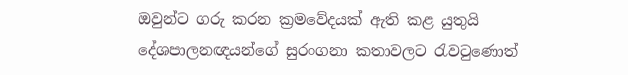ඔවුන්ට ගරු කරන ක්‍රමවේදයක් ඇති කළ යුතුයි
දේශපාලනඥයන්ගේ සුරංගනා කතාවලට රැවටුණොත්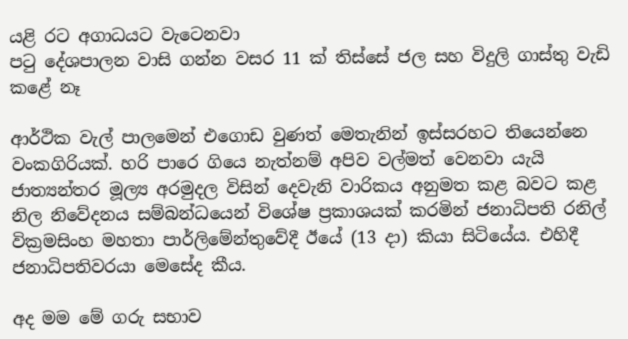යළි රට අගාධයට වැටෙනවා
පටු දේශපාලන වාසි ගන්න වසර 11 ක් තිස්සේ ජල සහ විදුලි ගාස්තු වැඩි කළේ නෑ

ආර්ථික වැල් පාලමෙන් එගොඩ වුණත් මෙතැනින් ඉස්සරහට තියෙන්නෙ වංකගිරියක්. හරි පාරෙ ගියෙ නැත්නම් අපිව වල්මත් වෙනවා යැයි ජාත්‍යන්තර මූල්‍ය අරමුදල විසින් දෙවැනි වාරිකය අනුමත කළ බවට කළ නිල නිවේදනය සම්බන්ධයෙන් විශේෂ ප්‍රකාශයක් කරමින් ජනාධිපති රනිල් වික්‍රමසිංහ මහතා පාර්ලිමේන්තුවේදී ඊයේ (13 දා) කියා සිටියේය. එහිදී ජනාධිපතිවරයා මෙසේද කීය.

අද මම මේ ගරු සභාව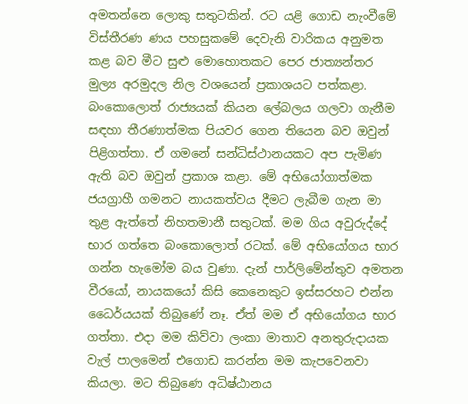අමතන්නෙ ලොකු සතුටකින්. රට යළි ගොඩ නැංවීමේ විස්තීරණ ණය පහසුකමේ දෙවැනි වාරිකය අනුමත කළ බව මීට සුළු මොහොතකට පෙර ජාත්‍යන්තර මුල්‍ය අරමුදල නිල වශයෙන් ප්‍රකාශයට පත්කළා. බංකොලොත් රාජ්‍යයක් කියන ලේබලය ගලවා ගැනීම සඳහා තීරණාත්මක පියවර ගෙන තියෙන බව ඔවුන් පිළිගත්තා. ඒ ගමනේ සන්ධිස්ථානයකට අප පැමිණ ඇති බව ඔවුන් ප්‍රකාශ කළා. මේ අභියෝගාත්මක ජයග්‍රාහී ගමනට නායකත්වය දීමට ලැබීම ගැන මා තුළ ඇත්තේ නිහතමානී සතුටක්. මම ගිය අවුරුද්දේ භාර ගත්තෙ බංකොලොත් රටක්. මේ අභියෝගය භාර ගන්න හැමෝම බය වුණා. දැන් පාර්ලිමේන්තුව අමතන වීරයෝ, නායකයෝ කිසි කෙනෙකුට ඉස්සරහට එන්න ධෛර්යයක් තිබුණේ නෑ. ඒත් මම ඒ අභියෝගය භාර ගත්තා. එදා මම කිව්වා ලංකා මාතාව අනතුරුදායක වැල් පාලමෙන් එගොඩ කරන්න මම කැපවෙනවා කියලා. මට තිබුණෙ අධිෂ්ඨානය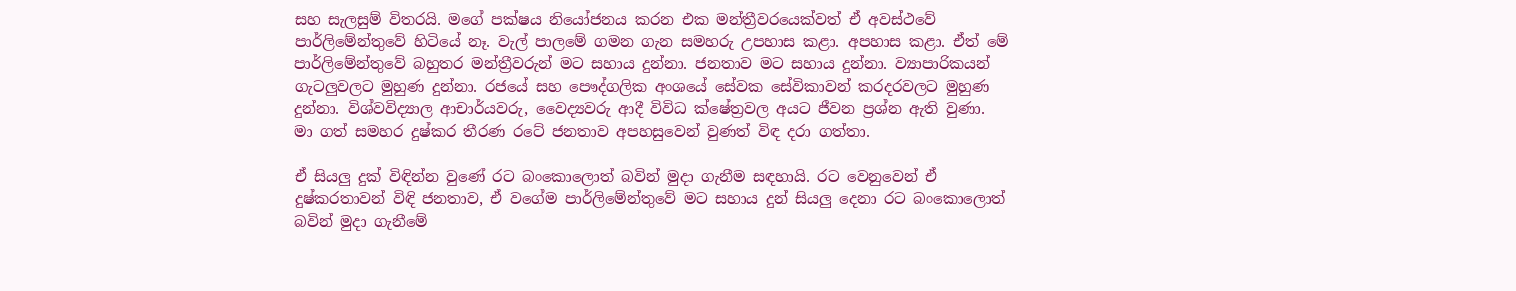සහ සැලසුම් විතරයි. මගේ පක්ෂය නියෝජනය කරන එක මන්ත්‍රීවරයෙක්වත් ඒ අවස්ථවේ පාර්ලිමේන්තුවේ හිටියේ නෑ. වැල් පාලමේ ගමන ගැන සමහරු උපහාස කළා. අපහාස කළා. ඒත් මේ පාර්ලිමේන්තුවේ බහුතර මන්ත්‍රීවරුන් මට සහාය දුන්නා. ජනතාව මට සහාය දුන්නා. ව්‍යාපාරිකයන් ගැටලුවලට මුහුණ දුන්නා. රජයේ සහ පෞද්ගලික අංශයේ සේවක සේවිකාවන් කරදරවලට මුහුණ දුන්නා. විශ්වවිද්‍යාල ආචාර්යවරු, වෛද්‍යවරු ආදී විවිධ ක්ෂේත්‍රවල අයට ජීවන ප්‍රශ්න ඇති වුණා. මා ගත් සමහර දුෂ්කර තීරණ රටේ ජනතාව අපහසුවෙන් වුණත් විඳ දරා ගත්තා.

ඒ සියලු දුක් විඳින්න වුණේ රට බංකොලොත් බවින් මුදා ගැනීම සඳහායි. රට වෙනුවෙන් ඒ දුෂ්කරතාවන් විඳි ජනතාව, ඒ වගේම පාර්ලිමේන්තුවේ මට සහාය දුන් සියලු දෙනා රට බංකොලොත් බවින් මුදා ගැනීමේ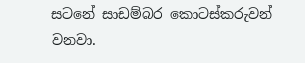සටනේ සාඩම්බර කොටස්කරුවන් වනවා.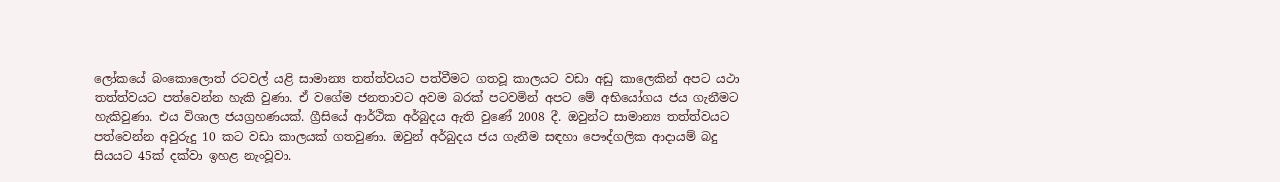ලෝකයේ බංකොලොත් රටවල් යළි සාමාන්‍ය තත්ත්වයට පත්වීමට ගතවූ කාලයට වඩා අඩු කාලෙකින් අපට යථා තත්ත්වයට පත්වෙන්න හැකි වුණා. ඒ වගේම ජනතාවට අවම බරක් පටවමින් අපට මේ අභියෝගය ජය ගැනීමට හැකිවුණා. එය විශාල ජයග්‍රහණයක්. ග්‍රීසියේ ආර්ථික අර්බුදය ඇති වුණේ 2008 දී. ඔවුන්ට සාමාන්‍ය තත්ත්වයට පත්වෙන්න අවුරුදු 10 කට වඩා කාලයක් ගතවුණා. ඔවුන් අර්බුදය ජය ගැනීම සඳහා පෞද්ගලික ආදායම් බදු සියයට 45ක් දක්වා ඉහළ නැංවූවා.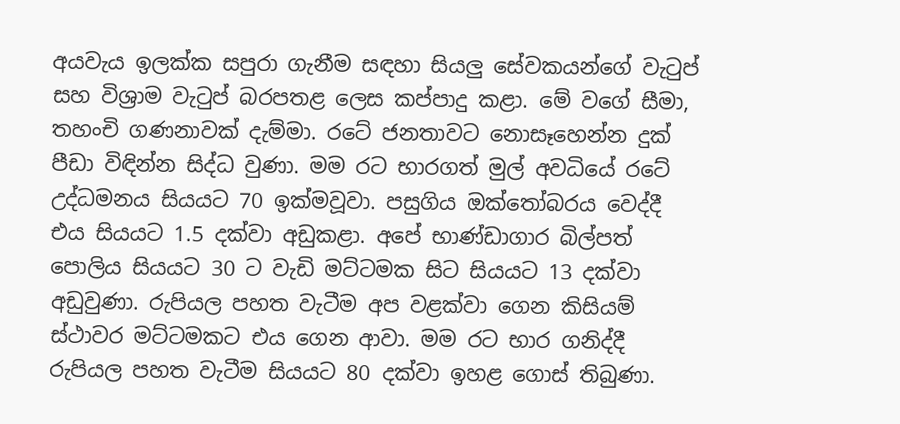අයවැය ඉලක්ක සපුරා ගැනීම සඳහා සියලු සේවකයන්ගේ වැටුප් සහ විශ්‍රාම වැටුප් බරපතළ ලෙස කප්පාදු කළා. මේ වගේ සීමා, තහංචි ගණනාවක් දැම්මා. රටේ ජනතාවට නොසෑහෙන්න දුක් පීඩා විඳින්න සිද්ධ වුණා. මම රට භාරගත් මුල් අවධියේ රටේ උද්ධමනය සියයට 70 ඉක්මවූවා. පසුගිය ඔක්තෝබරය වෙද්දී එය සියයට 1.5 දක්වා අඩුකළා. අපේ භාණ්ඩාගාර බිල්පත් පොලිය සියයට 30 ට වැඩි මට්ටමක සිට සියයට 13 දක්වා අඩුවුණා. රුපියල පහත වැටීම අප වළක්වා ගෙන කිසියම් ස්ථාවර මට්ටමකට එය ගෙන ආවා. මම රට භාර ගනිද්දී රුපියල පහත වැටීම සියයට 80 දක්වා ඉහළ ගොස් තිබුණා.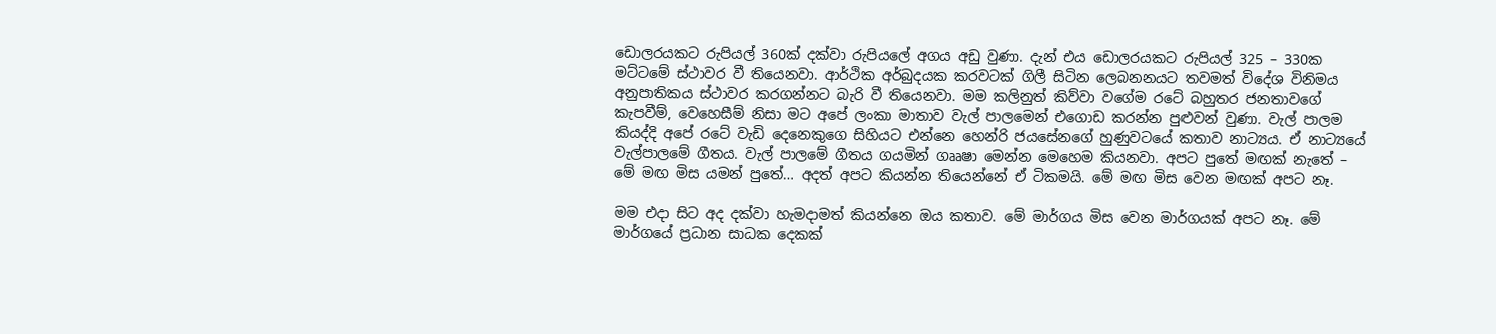ඩොලරයකට රුපියල් 360ක් දක්වා රුපියලේ අගය අඩු වුණා. දැන් එය ඩොලරයකට රුපියල් 325 – 330ක මට්ටමේ ස්ථාවර වී තියෙනවා. ආර්ථික අර්බුදයක කරවටක් ගිලී සිටින ලෙබනනයට තවමත් විදේශ විනිමය අනුපාතිකය ස්ථාවර කරගන්නට බැරි වී තියෙනවා. මම කලිනුත් කිව්වා වගේම රටේ බහුතර ජනතාවගේ කැපවීම්, වෙහෙසීම් නිසා මට අපේ ලංකා මාතාව වැල් පාලමෙන් එගොඩ කරන්න පුළුවන් වුණා. වැල් පාලම කියද්දි අපේ රටේ වැඩි දෙනෙකුගෙ සිහියට එන්නෙ හෙන්රි ජයසේනගේ හුණුවටයේ කතාව නාට්‍යය. ඒ නාට්‍යයේ වැල්පාලමේ ගීතය. වැල් පාලමේ ගීතය ගයමින් ගෲෂා මෙන්න මෙහෙම කියනවා. අපට පුතේ මඟක් නැතේ – මේ මඟ මිස යමන් පුතේ… අදත් අපට කියන්න තියෙන්නේ ඒ ටිකමයි. මේ මඟ මිස වෙන මඟක් අපට නෑ.

මම එදා සිට අද දක්වා හැමදාමත් කියන්නෙ ඔය කතාව. මේ මාර්ගය මිස වෙන මාර්ගයක් අපට නෑ. මේ මාර්ගයේ ප්‍රධාන සාධක දෙකක්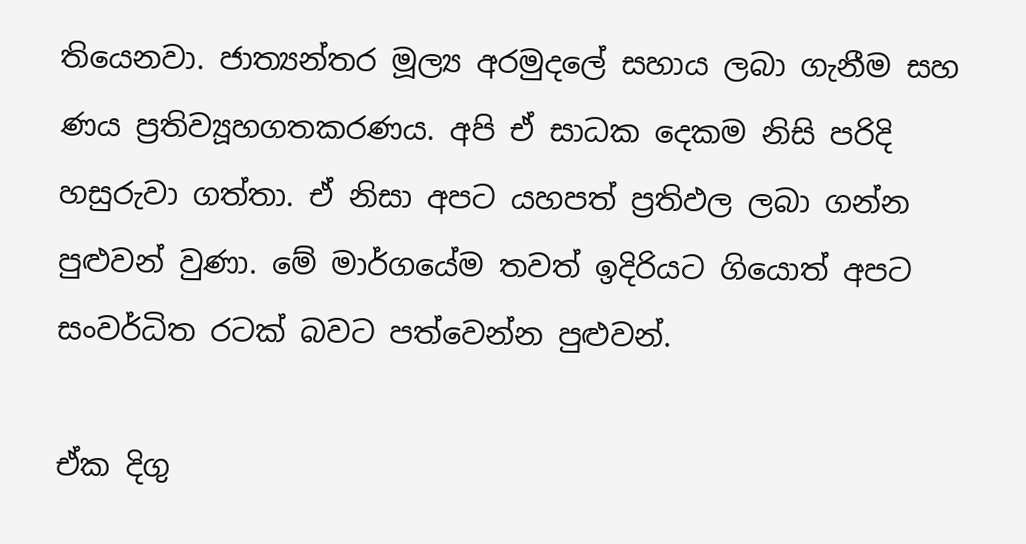තියෙනවා. ජාත්‍යන්තර මූල්‍ය අරමුදලේ සහාය ලබා ගැනීම සහ ණය ප්‍රතිව්‍යූහගතකරණය. අපි ඒ සාධක දෙකම නිසි පරිදි හසුරුවා ගත්තා. ඒ නිසා අපට යහපත් ප්‍රතිඵල ලබා ගන්න පුළුවන් වුණා. මේ මාර්ගයේම තවත් ඉදිරියට ගියොත් අපට සංවර්ධිත රටක් බවට පත්වෙන්න පුළුවන්.

ඒක දිගු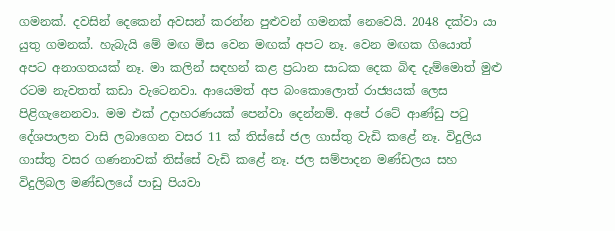ගමනක්. දවසින් දෙකෙන් අවසන් කරන්න පුළුවන් ගමනක් නෙවෙයි. 2048 දක්වා යා යුතු ගමනක්. හැබැයි මේ මඟ මිස වෙන මඟක් අපට නෑ. වෙන මඟක ගියොත් අපට අනාගතයක් නෑ. මා කලින් සඳහන් කළ ප්‍රධාන සාධක දෙක බිඳ දැම්මොත් මුළු රටම නැවතත් කඩා වැටෙනවා. ආයෙමත් අප බංකොලොත් රාජ්‍යයක් ලෙස පිළිගැනෙනවා. මම එක් උදාහරණයක් පෙන්වා දෙන්නම්. අපේ රටේ ආණ්ඩු පටු දේශපාලන වාසි ලබාගෙන වසර 11 ක් තිස්සේ ජල ගාස්තු වැඩි කළේ නෑ. විදුලිය ගාස්තු වසර ගණනාවක් තිස්සේ වැඩි කළේ නෑ. ජල සම්පාදන මණ්ඩලය සහ විදුලිබල මණ්ඩලයේ පාඩු පියවා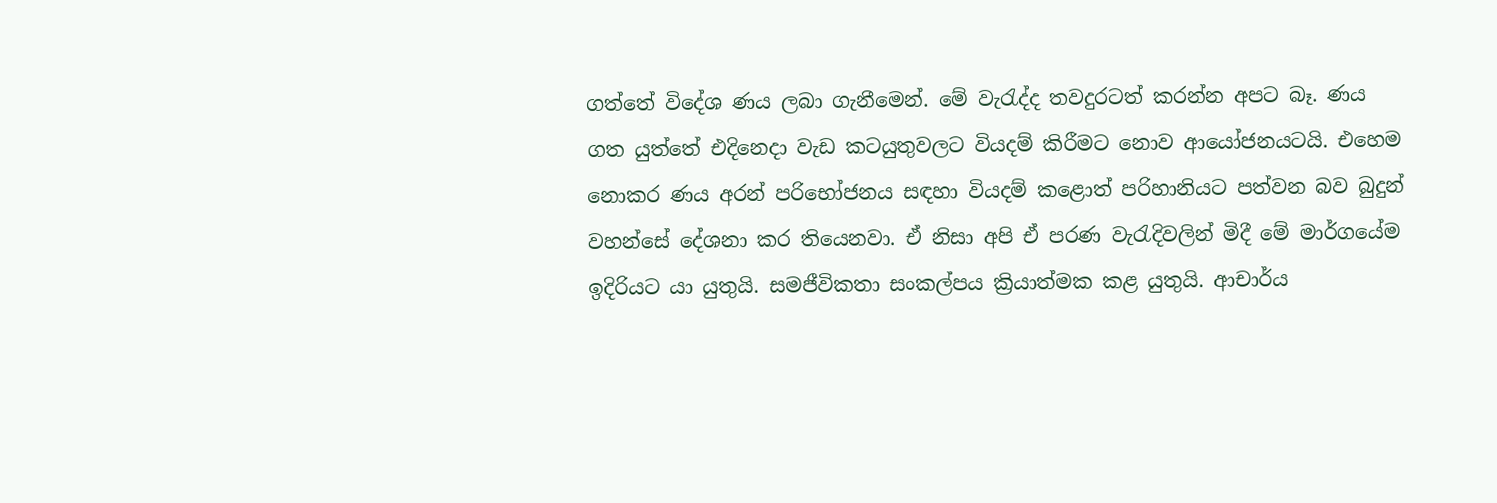ගත්තේ විදේශ ණය ලබා ගැනීමෙන්. මේ වැරැද්ද තවදුරටත් කරන්න අපට බෑ. ණය ගත යුත්තේ එදිනෙදා වැඩ කටයුතුවලට වියදම් කිරීමට නොව ආයෝජනයටයි. එහෙම නොකර ණය අරන් පරිභෝජනය සඳහා වියදම් කළොත් පරිහානියට පත්වන බව බුදුන් වහන්සේ දේශනා කර තියෙනවා. ඒ නිසා අපි ඒ පරණ වැරැදිවලින් මිදී මේ මාර්ගයේම ඉදිරියට යා යුතුයි. සමජීවිකතා සංකල්පය ක්‍රියාත්මක කළ යුතුයි. ආචාර්ය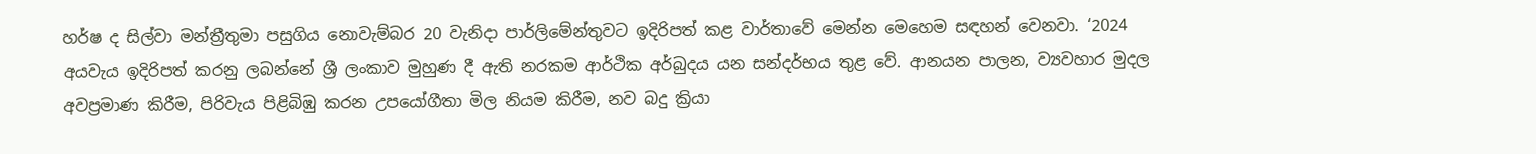හර්ෂ ද සිල්වා මන්ත්‍රීතුමා පසුගිය නොවැම්බර 20 වැනිදා පාර්ලිමේන්තුවට ඉදිරිපත් කළ වාර්තාවේ මෙන්න මෙහෙම සඳහන් වෙනවා. ‘2024 අයවැය ඉදිරිපත් කරනු ලබන්නේ ශ්‍රී ලංකාව මුහුණ දී ඇති නරකම ආර්ථික අර්බුදය යන සන්දර්භය තුළ වේ. ආනයන පාලන, ව්‍යවහාර මුදල අවප්‍රමාණ කිරීම, පිරිවැය පිළිබිඹු කරන උපයෝගීතා මිල නියම කිරීම, නව බදු ක්‍රියා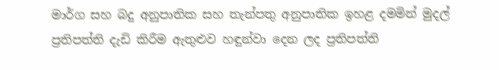මාර්ග සහ බදු අනුපාතික සහ තැන්පතු අනුපාතික ඉහළ දමමින් මුදල් ප්‍රතිපත්ති දැඩි කිරීම ඇතුළුව හඳුන්වා දෙන ලද ප්‍රතිපත්ති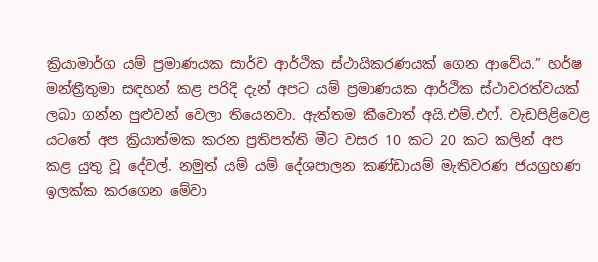ක්‍රියාමාර්ග යම් ප්‍රමාණයක සාර්ව ආර්ථික ස්ථායිකරණයක් ගෙන ආවේය.” හර්ෂ මන්ත්‍රීතුමා සඳහන් කළ පරිදි දැන් අපට යම් ප්‍රමාණයක ආර්ථික ස්ථාවරත්වයක් ලබා ගන්න පුළුවන් වෙලා තියෙනවා. ඇත්තම කීවොත් අයි.එම්.එෆ්. වැඩපිළිවෙළ යටතේ අප ක්‍රියාත්මක කරන ප්‍රතිපත්ති මීට වසර 10 කට 20 කට කලින් අප කළ යුතු වූ දේවල්. නමුත් යම් යම් දේශපාලන කණ්ඩායම් මැතිවරණ ජයග්‍රහණ ඉලක්ක කරගෙන මේවා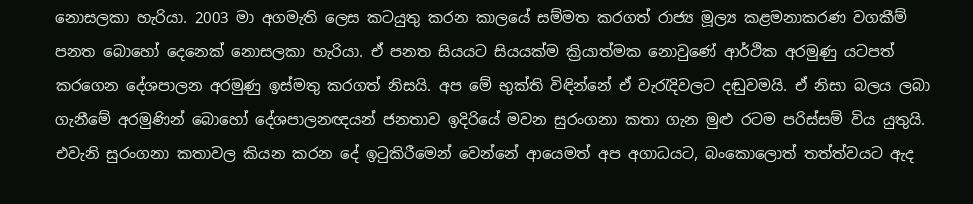නොසලකා හැරියා. 2003 මා අගමැති ලෙස කටයුතු කරන කාලයේ සම්මත කරගත් රාජ්‍ය මූල්‍ය කළමනාකරණ වගකීම් පනත බොහෝ දෙනෙක් නොසලකා හැරියා. ඒ පනත සියයට සියයක්ම ක්‍රියාත්මක නොවුණේ ආර්ථික අරමුණු යටපත් කරගෙන දේශපාලන අරමුණු ඉස්මතු කරගත් නිසයි. අප මේ භුක්ති විඳින්නේ ඒ වැරැදිවලට දඬුවමයි. ඒ නිසා බලය ලබා ගැනීමේ අරමුණින් බොහෝ දේශපාලනඥයන් ජනතාව ඉදිරියේ මවන සුරංගනා කතා ගැන මුළු රටම පරිස්සම් විය යුතුයි. එවැනි සුරංගනා කතාවල කියන කරන දේ ඉටුකිරීමෙන් වෙන්නේ ආයෙමත් අප අගාධයට, බංකොලොත් තත්ත්වයට ඇද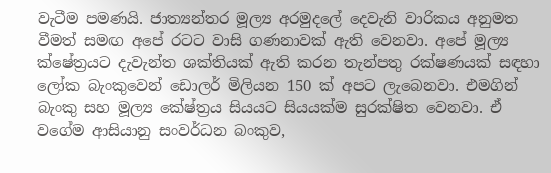වැටීම පමණයි. ජාත්‍යන්තර මූල්‍ය අරමුදලේ දෙවැනි වාරිකය අනුමත වීමත් සමඟ අපේ රටට වාසි ගණනාවක් ඇති වෙනවා. අපේ මූල්‍ය ක්ෂේත්‍රයට දැවැන්ත ශක්තියක් ඇති කරන තැන්පතු රක්ෂණයක් සඳහා ලෝක බැංකුවෙන් ඩොලර් මිලියන 150 ක් අපට ලැබෙනවා. එමගින් බැංකු සහ මූල්‍ය කේෂ්ත්‍රය සියයට සියයක්ම සුරක්ෂිත වෙනවා. ඒ වගේම ආසියානු සංවර්ධන බංකුව,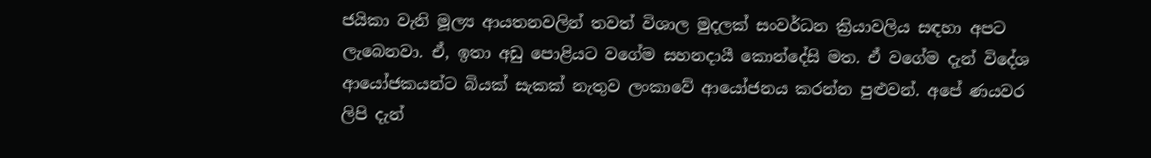ජයිකා වැනි මූල්‍ය ආයතනවලින් තවත් විශාල මුදලක් සංවර්ධන ක්‍රියාවලිය සඳහා අපට ලැබෙනවා. ඒ, ඉතා අඩු පොළියට වගේම සහනදායී කොන්දේසි මත. ඒ වගේම දැන් විදේශ ආයෝජකයන්ට බියක් සැකක් නැතුව ලංකාවේ ආයෝජනය කරන්න පුළුවන්. අපේ ණයවර ලිපි දැන්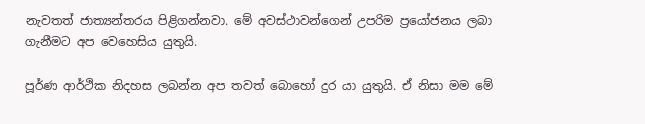නැවතත් ජාත්‍යන්තරය පිළිගන්නවා. මේ අවස්ථාවන්ගෙන් උපරිම ප්‍රයෝජනය ලබා ගැනීමට අප වෙහෙසිය යුතුයි.

පූර්ණ ආර්ථික නිදහස ලබන්න අප තවත් බොහෝ දුර යා යුතුයි. ඒ නිසා මම මේ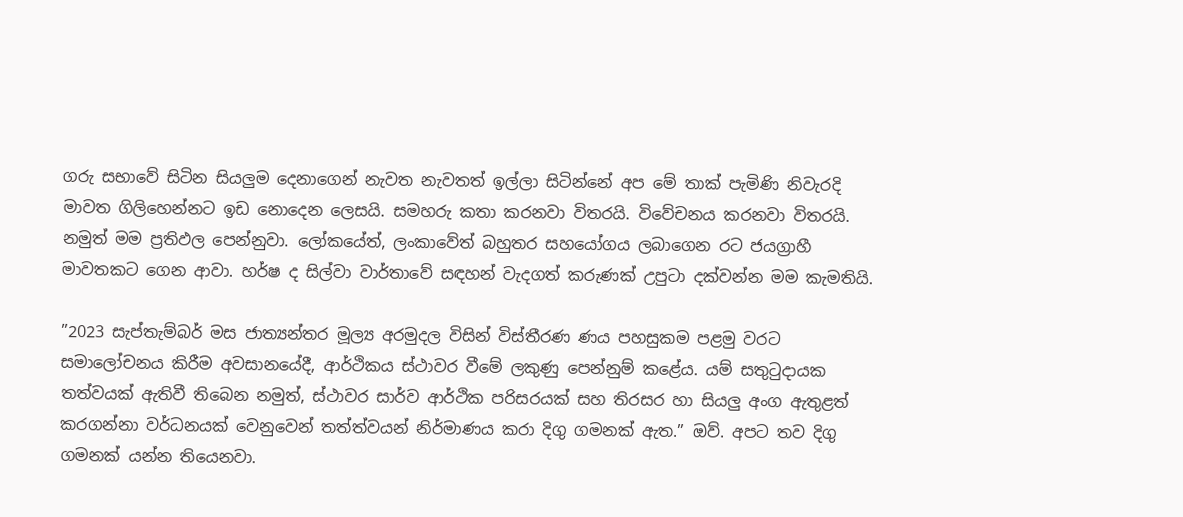ගරු සභාවේ සිටින සියලුම දෙනාගෙන් නැවත නැවතත් ඉල්ලා සිටින්නේ අප මේ තාක් පැමිණි නිවැරදි මාවත ගිලිහෙන්නට ඉඩ නොදෙන ලෙසයි. සමහරු කතා කරනවා විතරයි. විවේචනය කරනවා විතරයි. නමුත් මම ප්‍රතිඵල පෙන්නුවා. ලෝකයේත්, ලංකාවේත් බහුතර සහයෝගය ලබාගෙන රට ජයග්‍රාහී මාවතකට ගෙන ආවා. හර්ෂ ද සිල්වා වාර්තාවේ සඳහන් වැදගත් කරුණක් උපුටා දක්වන්න මම කැමතියි.

”2023 සැප්තැම්බර් මස ජාත්‍යන්තර මූල්‍ය අරමුදල විසින් විස්තීරණ ණය පහසුකම පළමු වරට සමාලෝචනය කිරීම අවසානයේදී, ආර්ථිකය ස්ථාවර වීමේ ලකුණු පෙන්නුම් කළේය. යම් සතුටුදායක තත්වයක් ඇතිවී තිබෙන නමුත්, ස්ථාවර සාර්ව ආර්ථික පරිසරයක් සහ තිරසර හා සියලු අංග ඇතුළත් කරගන්නා වර්ධනයක් වෙනුවෙන් තත්ත්වයන් නිර්මාණය කරා දිගු ගමනක් ඇත.” ඔව්. අපට තව දිගු ගමනක් යන්න තියෙනවා.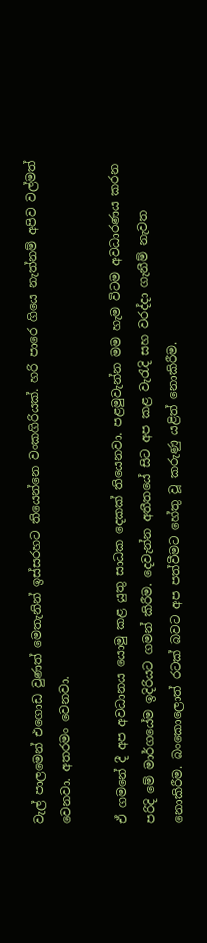වැල් පාලමෙන් එගොඩ වුණත් මෙතැනින් ඉස්සරහට තියෙන්නෙ වංකගිරියක්. හරි පාරෙ ගියෙ නැත්නම් අපිව වල්මත් වෙනවා. අතරමං වෙනවා.

ඒ ගමනේ දී අප අවධානය යොමු කළ යුතු සාධක දෙකක් තියෙනවා. පළමුවැන්න මම හැම විටම අවධාරණය කරන පරිදි මේ මාර්ගයේම ඉදිරියට ගමන් කිරීම. දෙවැන්න අතීතයේ සිට අප කළ වැරැදි සහ වරද්දා ගැනීම් නැවත නොකිරීම. බංකොලොත් රටක් බවට අප පත්වීමට හේතු වූ කරුණු යළිත් නොකිරීම.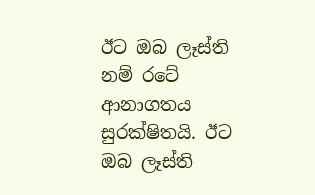ඊට ඔබ ලෑස්ති නම් රටේ ආනාගතය සුරක්ෂිතයි. ඊට ඔබ ලෑස්ති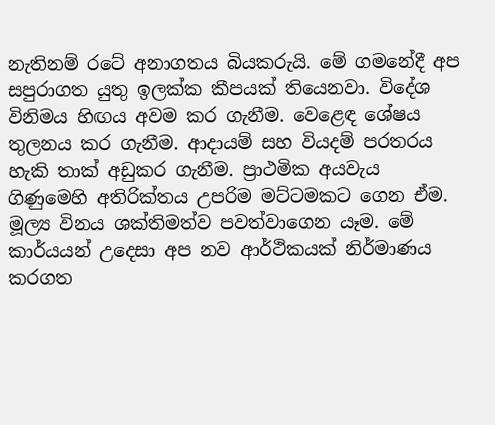නැතිනම් රටේ අනාගතය බියකරුයි. මේ ගමනේදී අප සපුරාගත යුතු ඉලක්ක කීපයක් තියෙනවා. විදේශ විනිමය හිඟය අවම කර ගැනීම. වෙළෙඳ ශේෂය තුලනය කර ගැනීම. ආදායම් සහ වියදම් පරතරය හැකි තාක් අඩුකර ගැනීම. ප්‍රාථමික අයවැය ගිණුමෙහි අතිරික්තය උපරිම මට්ටමකට ගෙන ඒම. මූල්‍ය විනය ශක්තිමත්ව පවත්වාගෙන යෑම. මේ කාර්යයන් උදෙසා අප නව ආර්ථිකයක් නිර්මාණය කරගත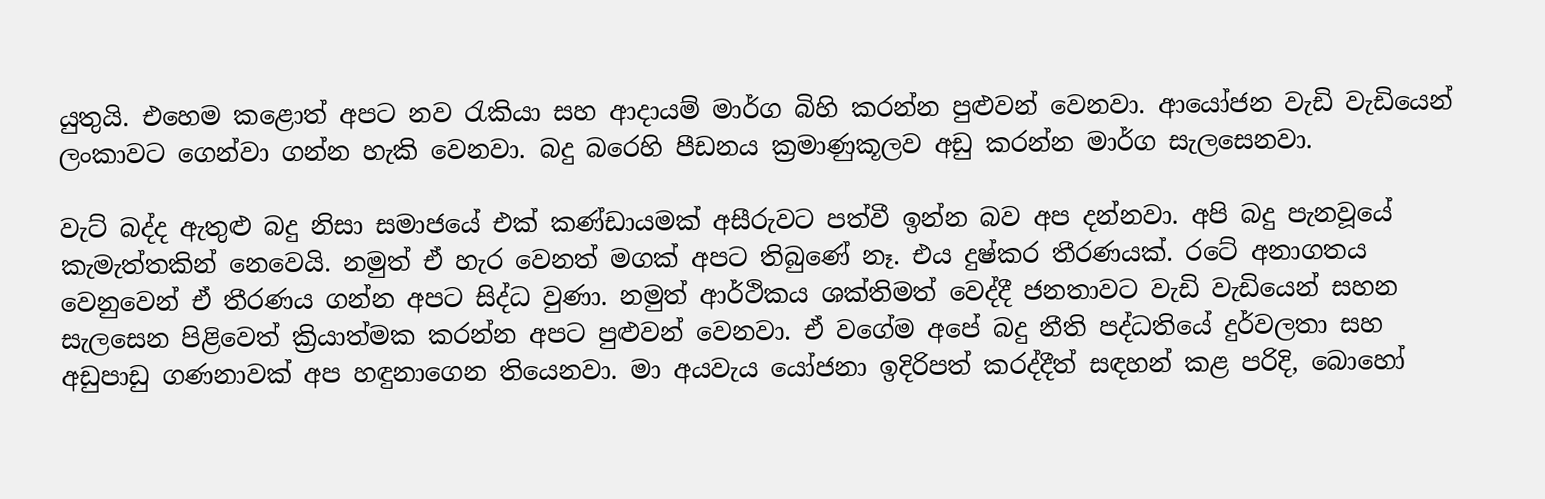යුතුයි. එහෙම කළොත් අපට නව රැකියා සහ ආදායම් මාර්ග බිහි කරන්න පුළුවන් වෙනවා. ආයෝජන වැඩි වැඩියෙන් ලංකාවට ගෙන්වා ගන්න හැකි වෙනවා. බදු බරෙහි පීඩනය ක්‍රමාණුකූලව අඩු කරන්න මාර්ග සැලසෙනවා.

වැට් බද්ද ඇතුළු බදු නිසා සමාජයේ එක් කණ්ඩායමක් අසීරුවට පත්වී ඉන්න බව අප දන්නවා. අපි බදු පැනවූයේ කැමැත්තකින් නෙවෙයි. නමුත් ඒ හැර වෙනත් මගක් අපට තිබුණේ නෑ. එය දුෂ්කර තීරණයක්. රටේ අනාගතය වෙනුවෙන් ඒ තීරණය ගන්න අපට සිද්ධ වුණා. නමුත් ආර්ථිකය ශක්තිමත් වෙද්දී ජනතාවට වැඩි වැඩියෙන් සහන සැලසෙන පිළිවෙත් ක්‍රියාත්මක කරන්න අපට පුළුවන් වෙනවා. ඒ වගේම අපේ බදු නීති පද්ධතියේ දුර්වලතා සහ අඩුපාඩු ගණනාවක් අප හඳුනාගෙන තියෙනවා. මා අයවැය යෝජනා ඉදිරිපත් කරද්දීත් සඳහන් කළ පරිදි, බොහෝ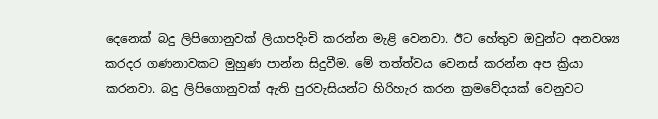දෙනෙක් බදු ලිපිගොනුවක් ලියාපදිංචි කරන්න මැළි වෙනවා. ඊට හේතුව ඔවුන්ට අනවශ්‍ය කරදර ගණනාවකට මුහුණ පාන්න සිදුවීම. මේ තත්ත්වය වෙනස් කරන්න අප ක්‍රියා කරනවා. බදු ලිපිගොනුවක් ඇති පුරවැසියන්ට හිරිහැර කරන ක්‍රමවේදයක් වෙනුවට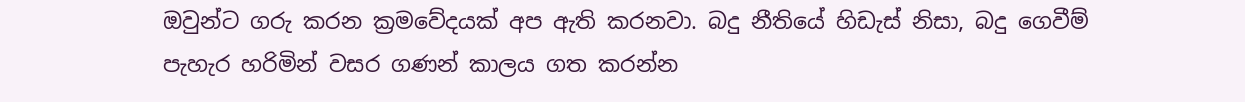ඔවුන්ට ගරු කරන ක්‍රමවේදයක් අප ඇති කරනවා. බදු නීතියේ හිඩැස් නිසා, බදු ගෙවීම් පැහැර හරිමින් වසර ගණන් කාලය ගත කරන්න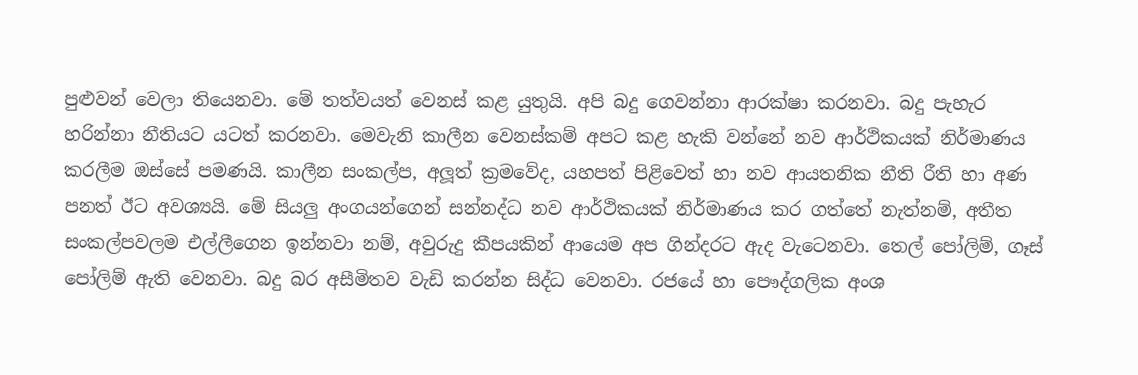පුළුවන් වෙලා තියෙනවා. මේ තත්වයත් වෙනස් කළ යුතුයි. අපි බදු ගෙවන්නා ආරක්ෂා කරනවා. බදු පැහැර හරින්නා නීතියට යටත් කරනවා. මෙවැනි කාලීන වෙනස්කම් අපට කළ හැකි වන්නේ නව ආර්ථිකයක් නිර්මාණය කරලීම ඔස්සේ පමණයි. කාලීන සංකල්ප, අලූත් ක්‍රමවේද, යහපත් පිළිවෙත් හා නව ආයතනික නීති රීති හා අණ පනත් ඊට අවශ්‍යයි. මේ සියලු අංගයන්ගෙන් සන්නද්ධ නව ආර්ථිකයක් නිර්මාණය කර ගත්තේ නැත්නම්, අතීත සංකල්පවලම එල්ලීගෙන ඉන්නවා නම්, අවුරුදු කීපයකින් ආයෙම අප ගින්දරට ඇද වැටෙනවා. තෙල් පෝලිම්, ගෑස් පෝලිම් ඇති වෙනවා. බදු බර අසීමිතව වැඩි කරන්න සිද්ධ වෙනවා. රජයේ හා පෞද්ගලික අංශ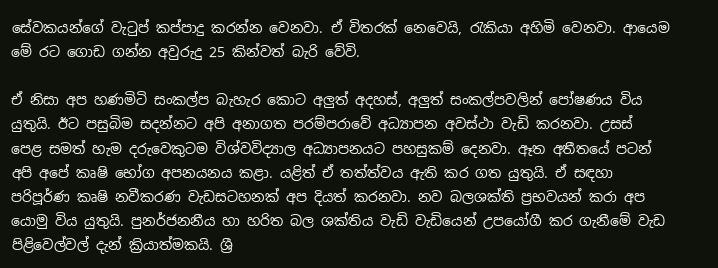සේවකයන්ගේ වැටුප් කප්පාදු කරන්න වෙනවා. ඒ විතරක් නෙවෙයි, රැකියා අහිමි වෙනවා. ආයෙම මේ රට ගොඩ ගන්න අවුරුදු 25 කින්වත් බැරි වේවි.

ඒ නිසා අප හණමිටි සංකල්ප බැහැර කොට අලුත් අදහස්, අලුත් සංකල්පවලින් පෝෂණය විය යුතුයි. ඊට පසුබිම සදන්නට අපි අනාගත පරම්පරාවේ අධ්‍යාපන අවස්ථා වැඩි කරනවා. උසස් පෙළ සමත් හැම දරුවෙකුටම විශ්වවිද්‍යාල අධ්‍යාපනයට පහසුකම් දෙනවා. ඈත අතීතයේ පටන් අපි අපේ කෘෂි භෝග අපනයනය කළා. යළිත් ඒ තත්ත්වය ඇති කර ගත යුතුයි. ඒ සඳහා පරිපූර්ණ කෘෂි නවීකරණ වැඩසටහනක් අප දියත් කරනවා. නව බලශක්ති ප්‍රභවයන් කරා අප යොමු විය යුතුයි. පුනර්ජනනීය හා හරිත බල ශක්තිය වැඩි වැඩියෙන් උපයෝගී කර ගැනීමේ වැඩ පිළිවෙල්වල් දැන් ක්‍රියාත්මකයි. ශ්‍රී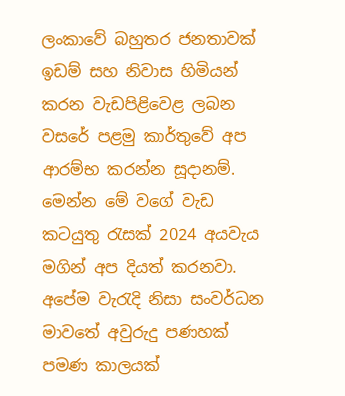ලංකාවේ බහුතර ජනතාවක් ඉඩම් සහ නිවාස හිමියන් කරන වැඩපිළිවෙළ ලබන වසරේ පළමු කාර්තුවේ අප ආරම්භ කරන්න සූදානම්. මෙන්න මේ වගේ වැඩ කටයුතු රැසක් 2024 අයවැය මගින් අප දියත් කරනවා. අපේම වැරැදි නිසා සංවර්ධන මාවතේ අවුරුදු පණහක් පමණ කාලයක්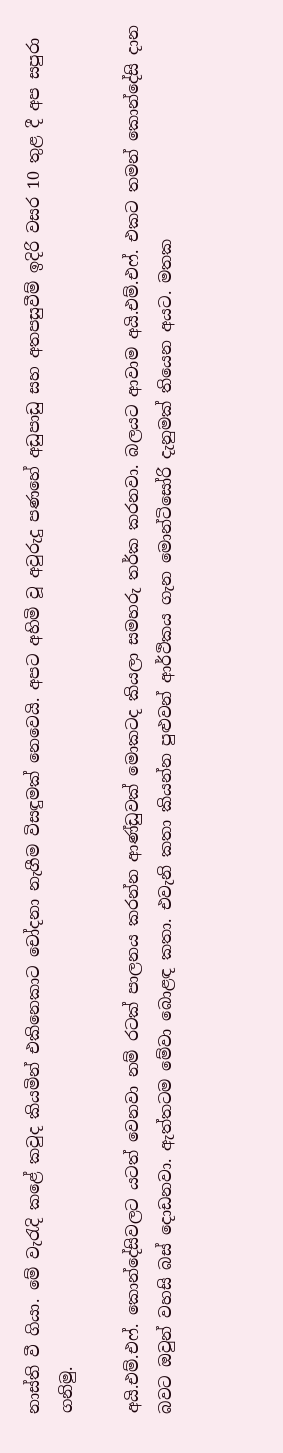නාස්ති වී ගියා. මේ වැරැදි කළේ කවුද කියමින් එකිනෙකාට චෝදනා නැගීම විසඳුමක් නෙවෙයි. අපට අහිමි වූ අවුරුදු පණහේ අඩුපාඩු සහ අතපසුවීම් ඉදිරි වසර 10 තුළ දී අප සපුරා ගනිමු.

අයි.එම්.එෆ්. කොන්දේසිවලට යටත් වෙනවා නම් රටක් පාලනය කරන්න ආණ්ඩුවක් මොකටද කියලා සමහරු තර්ක කරනවා. බලයට ආවාම අයි.එම්.එෆ්. එකට තමන් කොන්දේසි දාන බවට ඔවුන් වහසි බස් දොඩනවා. ඇත්තටම මේවා බොළඳ කතා. එවැනි කතා කියන්න පුළුවන් ආර්ථිකය ගැන මොන්ටිසෝරි දැනුමක් තියෙන අයට. මතක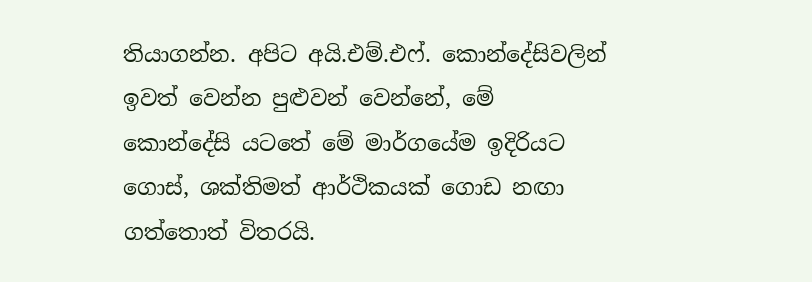තියාගන්න. අපිට අයි.එම්.එෆ්. කොන්දේසිවලින් ඉවත් වෙන්න පුළුවන් වෙන්නේ, මේ කොන්දේසි යටතේ මේ මාර්ගයේම ඉදිරියට ගොස්, ශක්තිමත් ආර්ථිකයක් ගොඩ නඟා ගත්තොත් විතරයි.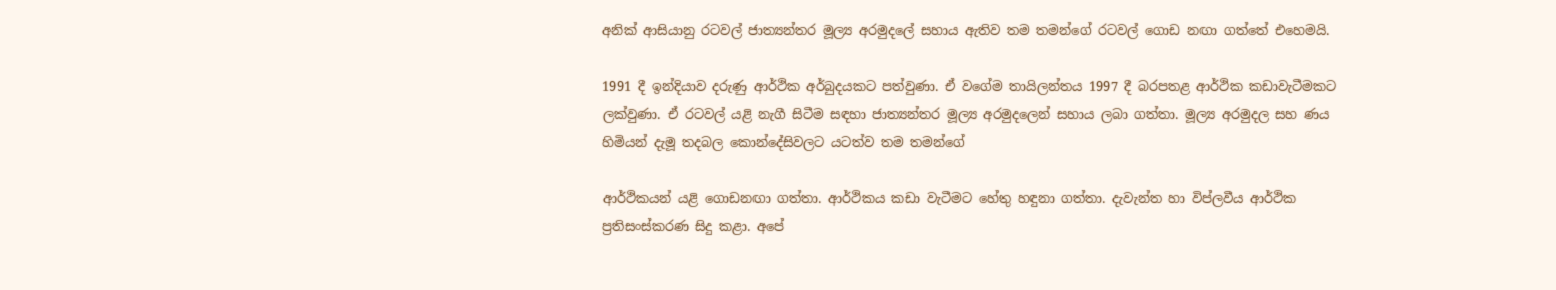අනික් ආසියානු රටවල් ජාත්‍යන්තර මූල්‍ය අරමුදලේ සහාය ඇතිව තම තමන්ගේ රටවල් ගොඩ නඟා ගත්තේ එහෙමයි.

1991 දී ඉන්දියාව දරුණු ආර්ථික අර්බුදයකට පත්වුණා. ඒ වගේම තායිලන්තය 1997 දී බරපතළ ආර්ථික කඩාවැටීමකට ලක්වුණා. ඒ රටවල් යළි නැගී සිටීම සඳහා ජාත්‍යන්තර මූල්‍ය අරමුදලෙන් සහාය ලබා ගත්තා. මූල්‍ය අරමුදල සහ ණය හිමියන් දැමූ තදබල කොන්දේසිවලට යටත්ව තම තමන්ගේ

ආර්ථිකයන් යළි ගොඩනඟා ගත්තා. ආර්ථිකය කඩා වැටීමට හේතු හඳුනා ගත්තා. දැවැන්ත හා විප්ලවීය ආර්ථික ප්‍රතිසංස්කරණ සිදු කළා. අපේ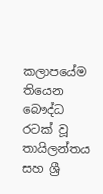කලාපයේම තියෙන බෞද්ධ රටක් වූ තායිලන්තය සහ ශ්‍රී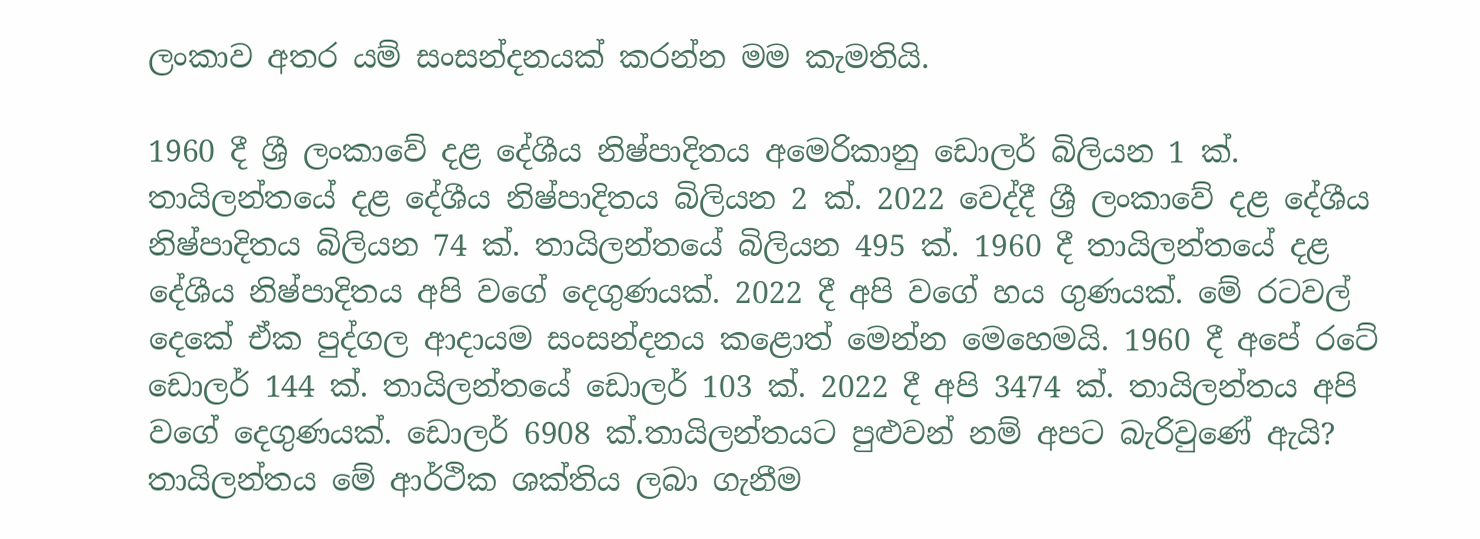ලංකාව අතර යම් සංසන්දනයක් කරන්න මම කැමතියි.

1960 දී ශ්‍රී ලංකාවේ දළ දේශීය නිෂ්පාදිතය අමෙරිකානු ඩොලර් බිලියන 1 ක්. තායිලන්තයේ දළ දේශීය නිෂ්පාදිතය බිලියන 2 ක්. 2022 වෙද්දී ශ්‍රී ලංකාවේ දළ දේශීය නිෂ්පාදිතය බිලියන 74 ක්. තායිලන්තයේ බිලියන 495 ක්. 1960 දී තායිලන්තයේ දළ දේශීය නිෂ්පාදිතය අපි වගේ දෙගුණයක්. 2022 දී අපි වගේ හය ගුණයක්. මේ රටවල් දෙකේ ඒක පුද්ගල ආදායම සංසන්දනය කළොත් මෙන්න මෙහෙමයි. 1960 දී අපේ රටේ ඩොලර් 144 ක්. තායිලන්තයේ ඩොලර් 103 ක්. 2022 දී අපි 3474 ක්. තායිලන්තය අපි වගේ දෙගුණයක්. ඩොලර් 6908 ක්.තායිලන්තයට පුළුවන් නම් අපට බැරිවුණේ ඇයි? තායිලන්තය මේ ආර්ථික ශක්තිය ලබා ගැනීම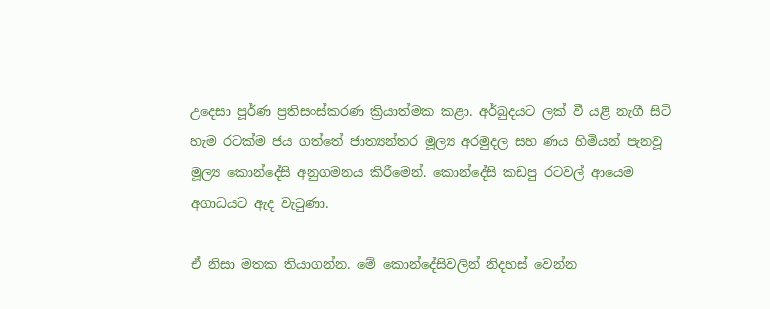උදෙසා පූර්ණ ප්‍රතිසංස්කරණ ක්‍රියාත්මක කළා. අර්බුදයට ලක් වී යළි නැගී සිටි හැම රටක්ම ජය ගත්තේ ජාත්‍යන්තර මූල්‍ය අරමුදල සහ ණය හිමියන් පැනවූ මූල්‍ය කොන්දේසි අනුගමනය කිරීමෙන්. කොන්දේසි කඩපු රටවල් ආයෙම අගාධයට ඇද වැටුණා.

ඒ නිසා මතක තියාගන්න. මේ කොන්දේසිවලින් නිදහස් වෙන්න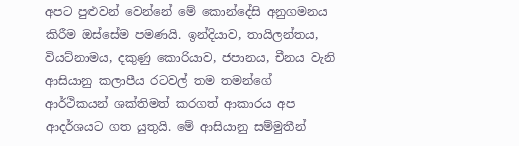අපට පුළුවන් වෙන්නේ මේ කොන්දේසි අනුගමනය කිරීම ඔස්සේම පමණයි. ඉන්දියාව, තායිලන්තය, වියට්නාමය, දකුණු කොරියාව, ජපානය, චීනය වැනි ආසියානු කලාපීය රටවල් තම තමන්ගේ ආර්ථිකයන් ශක්තිමත් කරගත් ආකාරය අප ආදර්ශයට ගත යුතුයි. මේ ආසියානු සම්මුතීන්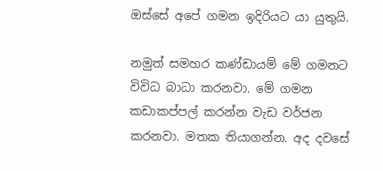ඔස්සේ අපේ ගමන ඉදිරියට යා යුතුයි.

නමුත් සමහර කණ්ඩායම් මේ ගමනට විවිධ බාධා කරනවා. මේ ගමන කඩාකප්පල් කරන්න වැඩ වර්ජන කරනවා. මතක තියාගන්න. අද දවසේ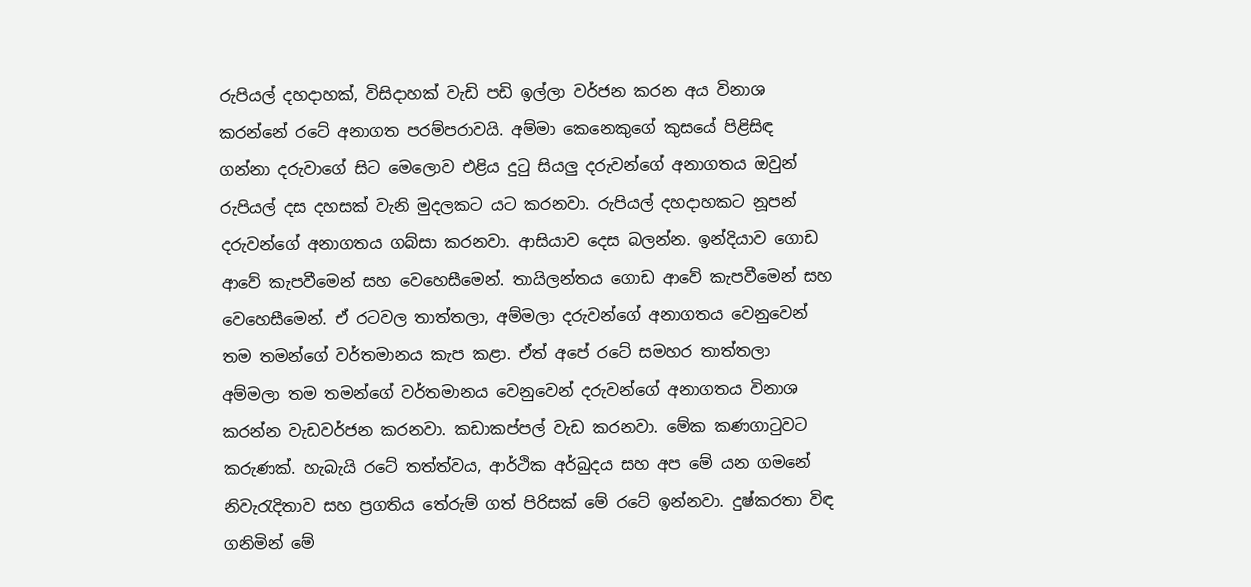රුපියල් දහදාහක්, විසිදාහක් වැඩි පඩි ඉල්ලා වර්ජන කරන අය විනාශ කරන්නේ රටේ අනාගත පරම්පරාවයි. අම්මා කෙනෙකුගේ කුසයේ පිළිසිඳ ගන්නා දරුවාගේ සිට මෙලොව එළිය දුටු සියලු දරුවන්ගේ අනාගතය ඔවුන් රුපියල් දස දහසක් වැනි මුදලකට යට කරනවා. රුපියල් දහදාහකට නූපන් දරුවන්ගේ අනාගතය ගබ්සා කරනවා. ආසියාව දෙස බලන්න. ඉන්දියාව ගොඩ ආවේ කැපවීමෙන් සහ වෙහෙසීමෙන්. තායිලන්තය ගොඩ ආවේ කැපවීමෙන් සහ වෙහෙසීමෙන්. ඒ රටවල තාත්තලා, අම්මලා දරුවන්ගේ අනාගතය වෙනුවෙන් තම තමන්ගේ වර්තමානය කැප කළා. ඒත් අපේ රටේ සමහර තාත්තලා අම්මලා තම තමන්ගේ වර්තමානය වෙනුවෙන් දරුවන්ගේ අනාගතය විනාශ කරන්න වැඩවර්ජන කරනවා. කඩාකප්පල් වැඩ කරනවා. මේක කණගාටුවට කරුණක්. හැබැයි රටේ තත්ත්වය, ආර්ථික අර්බුදය සහ අප මේ යන ගමනේ නිවැරැදිතාව සහ ප්‍රගතිය තේරුම් ගත් පිරිසක් මේ රටේ ඉන්නවා. දුෂ්කරතා විඳ ගනිමින් මේ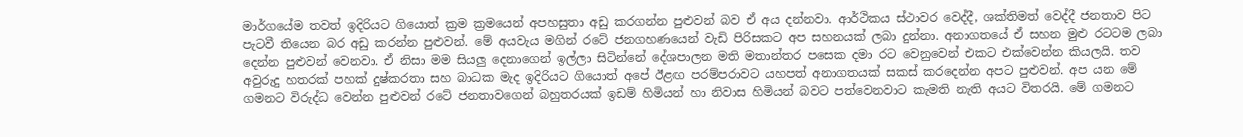මාර්ගයේම තවත් ඉදිරියට ගියොත් ක්‍රම ක්‍රමයෙන් අපහසුතා අඩු කරගන්න පුළුවන් බව ඒ අය දන්නවා. ආර්ථිකය ස්ථාවර වෙද්දී, ශක්තිමත් වෙද්දී ජනතාව පිට පැටවී තියෙන බර අඩු කරන්න පුළුවන්. මේ අයවැය මගින් රටේ ජනගහණයෙන් වැඩි පිරිසකට අප සහනයක් ලබා දුන්නා. අනාගතයේ ඒ සහන මුළු රටටම ලබා දෙන්න පුළුවන් වෙනවා. ඒ නිසා මම සියලු දෙනාගෙන් ඉල්ලා සිටින්නේ දේශපාලන මති මතාන්තර පසෙක දමා රට වෙනුවෙන් එකට එක්වෙන්න කියලයි. තව අවුරුදු හතරක් පහක් දුෂ්කරතා සහ බාධක මැද ඉදිරියට ගියොත් අපේ ඊළඟ පරම්පරාවට යහපත් අනාගතයක් සකස් කරදෙන්න අපට පුළුවන්. අප යන මේ ගමනට විරුද්ධ වෙන්න පුළුවන් රටේ ජනතාවගෙන් බහුතරයක් ඉඩම් හිමියන් හා නිවාස හිමියන් බවට පත්වෙනවාට කැමති නැති අයට විතරයි. මේ ගමනට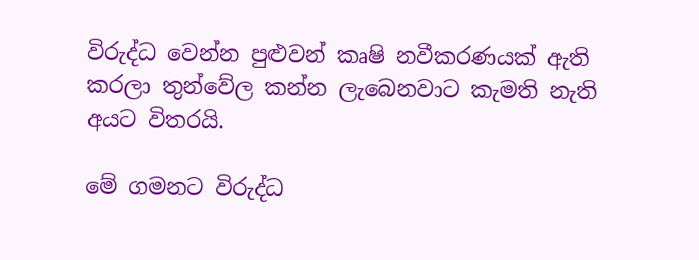විරුද්ධ වෙන්න පුළුවන් කෘෂි නවීකරණයක් ඇති කරලා තුන්වේල කන්න ලැබෙනවාට කැමති නැති අයට විතරයි.

මේ ගමනට විරුද්ධ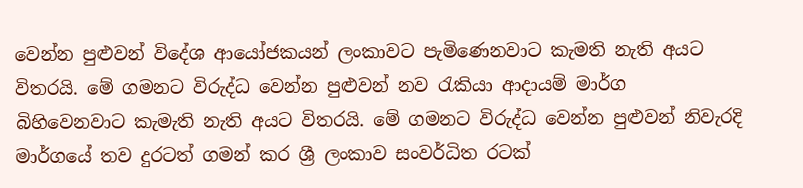වෙන්න පුළුවන් විදේශ ආයෝජකයන් ලංකාවට පැමිණෙනවාට කැමති නැති අයට විතරයි. මේ ගමනට විරුද්ධ වෙන්න පුළුවන් නව රැකියා ආදායම් මාර්ග බිහිවෙනවාට කැමැති නැති අයට විතරයි. මේ ගමනට විරුද්ධ වෙන්න පුළුවන් නිවැරදි මාර්ගයේ තව දුරටත් ගමන් කර ශ්‍රී ලංකාව සංවර්ධිත රටක්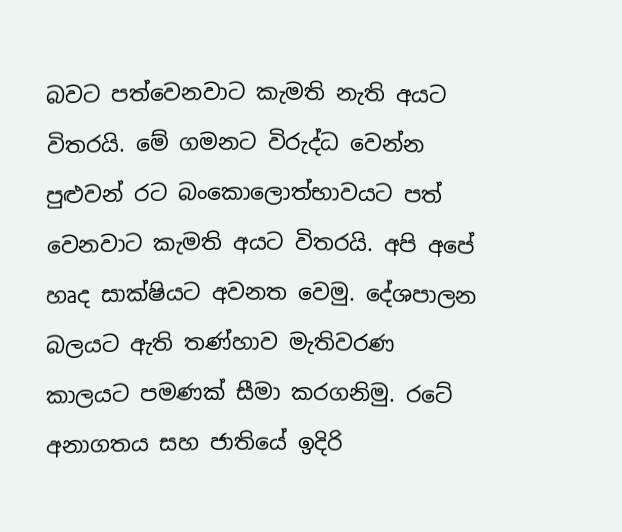බවට පත්වෙනවාට කැමති නැති අයට විතරයි. මේ ගමනට විරුද්ධ වෙන්න පුළුවන් රට බංකොලොත්භාවයට පත් වෙනවාට කැමති අයට විතරයි. අපි අපේ හෘද සාක්ෂියට අවනත වෙමු. දේශපාලන බලයට ඇති තණ්හාව මැතිවරණ කාලයට පමණක් සීමා කරගනිමු. රටේ අනාගතය සහ ජාතියේ ඉදිරි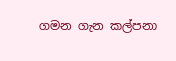ගමන ගැන කල්පනා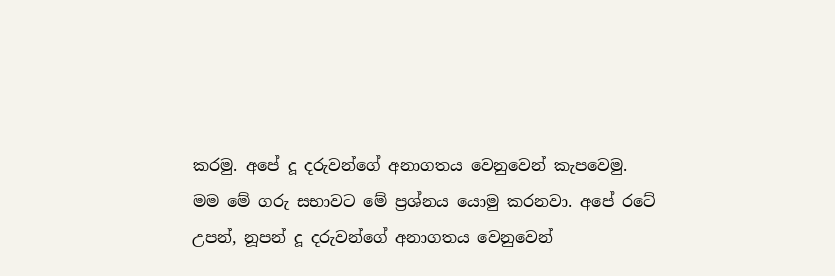කරමු. අපේ දූ දරුවන්ගේ අනාගතය වෙනුවෙන් කැපවෙමු. මම මේ ගරු සභාවට මේ ප්‍රශ්නය යොමු කරනවා. අපේ රටේ උපන්, නූපන් දූ දරුවන්ගේ අනාගතය වෙනුවෙන්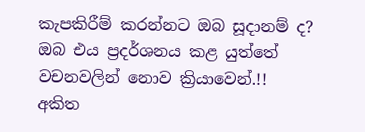කැපකිරීම් කරන්නට ඔබ සූදානම් ද? ඔබ එය ප්‍රදර්ශනය කළ යුත්තේ වචනවලින් නොව ක්‍රියාවෙන්.!!
අකිත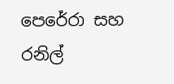පෙරේරා සහ රනිල්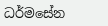ධර්මසේන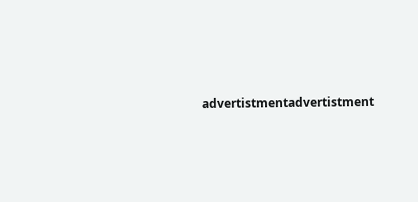advertistmentadvertistment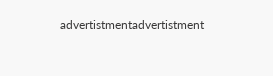advertistmentadvertistment